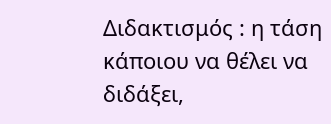Διδακτισμός : η τάση κάποιου να θέλει να διδάξει,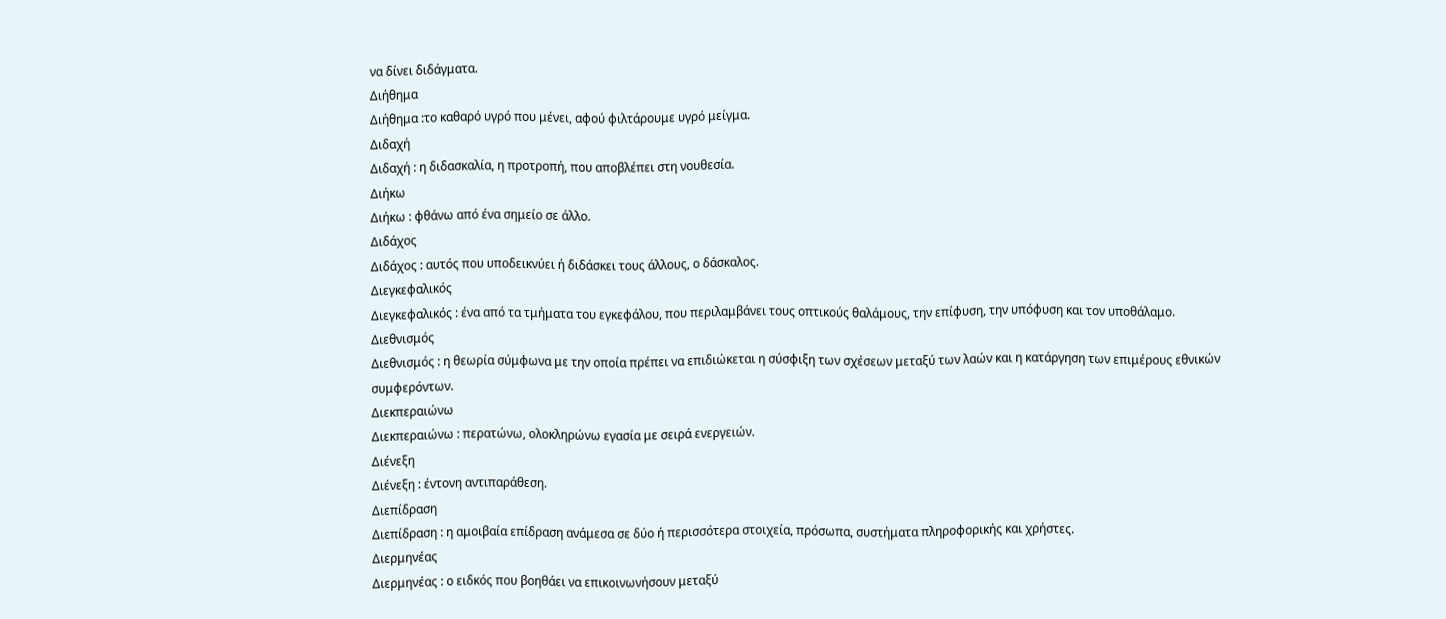να δίνει διδάγματα.
Διήθημα
Διήθημα :το καθαρό υγρό που μένει, αφού φιλτάρουμε υγρό μείγμα.
Διδαχή
Διδαχή : η διδασκαλία, η προτροπή, που αποβλέπει στη νουθεσία.
Διήκω
Διήκω : φθάνω από ένα σημείο σε άλλο.
Διδάχος
Διδάχος : αυτός που υποδεικνύει ή διδάσκει τους άλλους, ο δάσκαλος.
Διεγκεφαλικός
Διεγκεφαλικός : ένα από τα τμήματα του εγκεφάλου, που περιλαμβάνει τους οπτικούς θαλάμους, την επίφυση, την υπόφυση και τον υποθάλαμο.
Διεθνισμός
Διεθνισμός : η θεωρία σύμφωνα με την οποία πρέπει να επιδιώκεται η σύσφιξη των σχέσεων μεταξύ των λαών και η κατάργηση των επιμέρους εθνικών συμφερόντων.
Διεκπεραιώνω
Διεκπεραιώνω : περατώνω, ολοκληρώνω εγασία με σειρά ενεργειών.
Διένεξη
Διένεξη : έντονη αντιπαράθεση.
Διεπίδραση
Διεπίδραση : η αμοιβαία επίδραση ανάμεσα σε δύο ή περισσότερα στοιχεία, πρόσωπα, συστήματα πληροφορικής και χρήστες.
Διερμηνέας
Διερμηνέας : ο ειδκός που βοηθάει να επικοινωνήσουν μεταξύ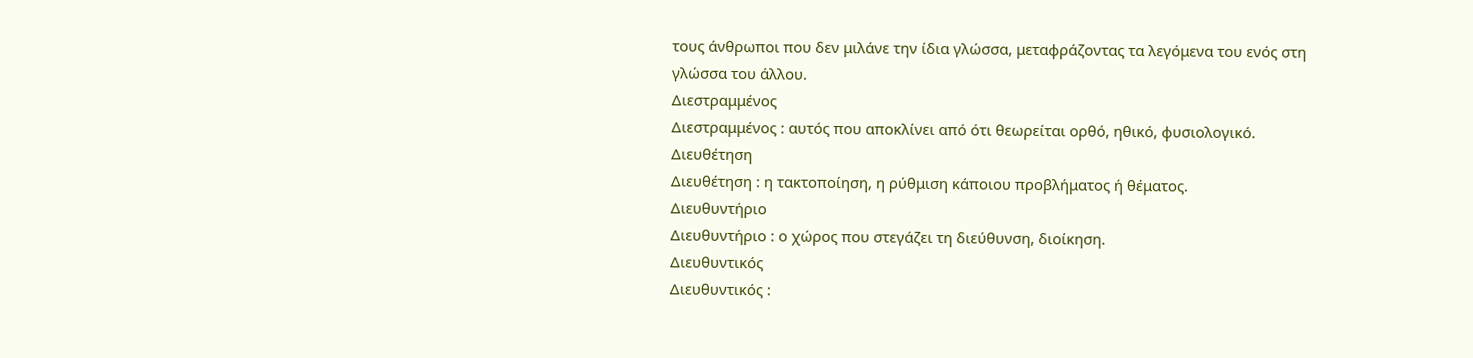τους άνθρωποι που δεν μιλάνε την ίδια γλώσσα, μεταφράζοντας τα λεγόμενα του ενός στη γλώσσα του άλλου.
Διεστραμμένος
Διεστραμμένος : αυτός που αποκλίνει από ότι θεωρείται ορθό, ηθικό, φυσιολογικό.
Διευθέτηση
Διευθέτηση : η τακτοποίηση, η ρύθμιση κάποιου προβλήματος ή θέματος.
Διευθυντήριο
Διευθυντήριο : ο χώρος που στεγάζει τη διεύθυνση, διοίκηση.
Διευθυντικός
Διευθυντικός :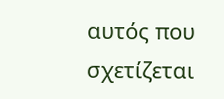αυτός που σχετίζεται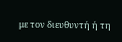με τον διευθυντή ή τη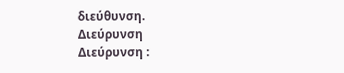διεύθυνση.
Διεύρυνση
Διεύρυνση :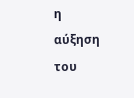η αύξηση του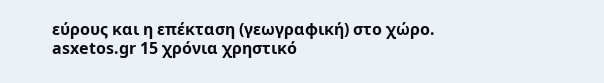εύρους και η επέκταση (γεωγραφική) στο χώρο.
asxetos.gr 15 χρόνια χρηστικό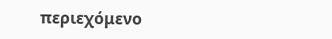περιεχόμενο